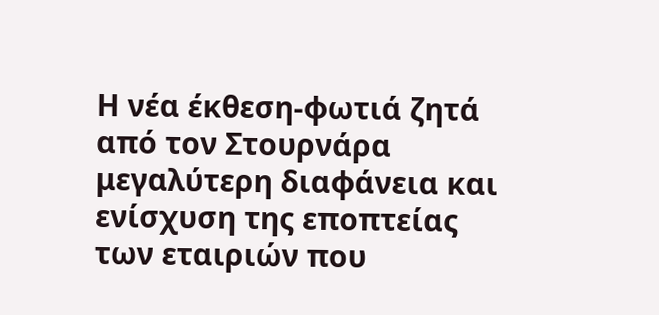Η νέα έκθεση-φωτιά ζητά από τον Στουρνάρα μεγαλύτερη διαφάνεια και ενίσχυση της εποπτείας των εταιριών που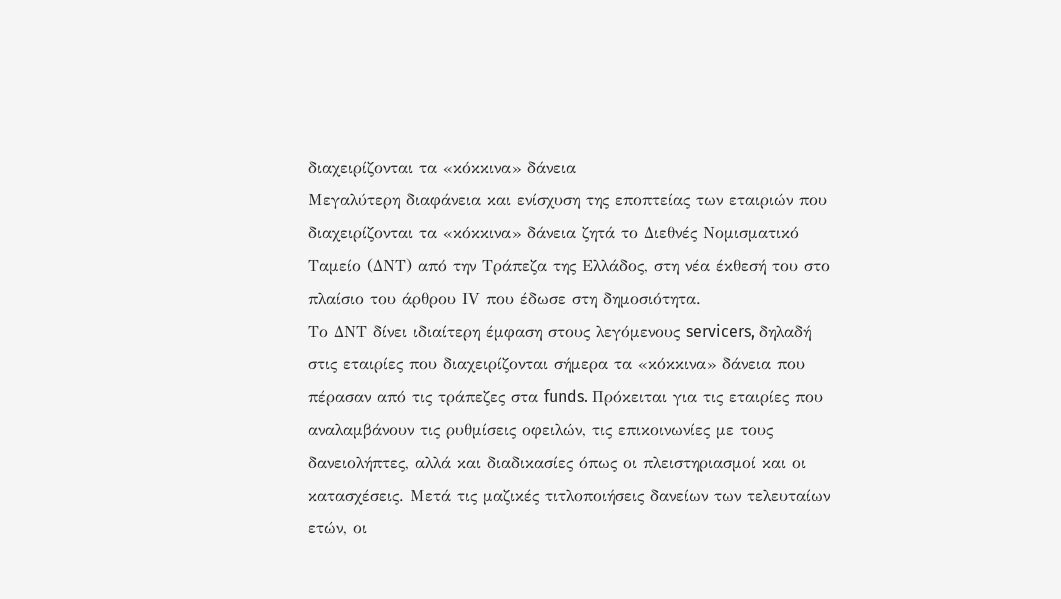διαχειρίζονται τα «κόκκινα» δάνεια
Μεγαλύτερη διαφάνεια και ενίσχυση της εποπτείας των εταιριών που διαχειρίζονται τα «κόκκινα» δάνεια ζητά το Διεθνές Νομισματικό Ταμείο (ΔΝΤ) από την Τράπεζα της Ελλάδος, στη νέα έκθεσή του στο πλαίσιο του άρθρου ΙV που έδωσε στη δημοσιότητα.
Το ΔΝΤ δίνει ιδιαίτερη έμφαση στους λεγόμενους servicers, δηλαδή στις εταιρίες που διαχειρίζονται σήμερα τα «κόκκινα» δάνεια που πέρασαν από τις τράπεζες στα funds. Πρόκειται για τις εταιρίες που αναλαμβάνουν τις ρυθμίσεις οφειλών, τις επικοινωνίες με τους δανειολήπτες, αλλά και διαδικασίες όπως οι πλειστηριασμοί και οι κατασχέσεις. Μετά τις μαζικές τιτλοποιήσεις δανείων των τελευταίων ετών, οι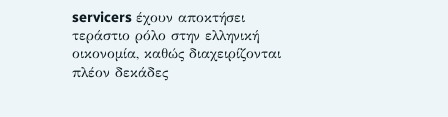servicers έχουν αποκτήσει τεράστιο ρόλο στην ελληνική οικονομία, καθώς διαχειρίζονται πλέον δεκάδες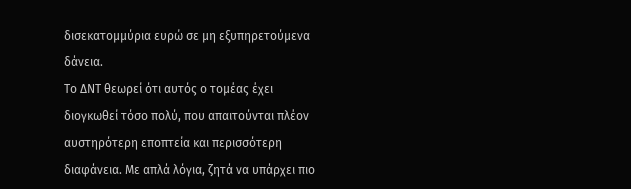δισεκατομμύρια ευρώ σε μη εξυπηρετούμενα δάνεια.
Το ΔΝΤ θεωρεί ότι αυτός ο τομέας έχει διογκωθεί τόσο πολύ, που απαιτούνται πλέον αυστηρότερη εποπτεία και περισσότερη διαφάνεια. Με απλά λόγια, ζητά να υπάρχει πιο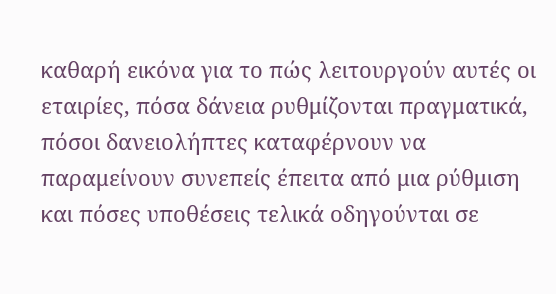καθαρή εικόνα για το πώς λειτουργούν αυτές οι εταιρίες, πόσα δάνεια ρυθμίζονται πραγματικά, πόσοι δανειολήπτες καταφέρνουν να παραμείνουν συνεπείς έπειτα από μια ρύθμιση και πόσες υποθέσεις τελικά οδηγούνται σε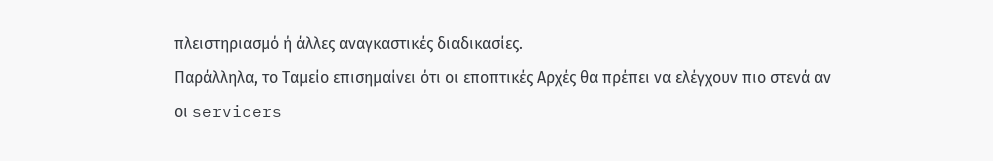πλειστηριασμό ή άλλες αναγκαστικές διαδικασίες.
Παράλληλα, το Ταμείο επισημαίνει ότι οι εποπτικές Αρχές θα πρέπει να ελέγχουν πιο στενά αν οι servicers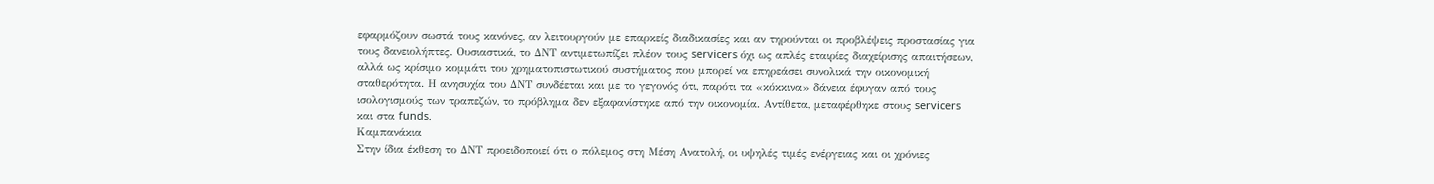εφαρμόζουν σωστά τους κανόνες, αν λειτουργούν με επαρκείς διαδικασίες και αν τηρούνται οι προβλέψεις προστασίας για τους δανειολήπτες. Ουσιαστικά, το ΔΝΤ αντιμετωπίζει πλέον τους servicers όχι ως απλές εταιρίες διαχείρισης απαιτήσεων, αλλά ως κρίσιμο κομμάτι του χρηματοπιστωτικού συστήματος που μπορεί να επηρεάσει συνολικά την οικονομική σταθερότητα. Η ανησυχία του ΔΝΤ συνδέεται και με το γεγονός ότι, παρότι τα «κόκκινα» δάνεια έφυγαν από τους ισολογισμούς των τραπεζών, το πρόβλημα δεν εξαφανίστηκε από την οικονομία. Αντίθετα, μεταφέρθηκε στους servicers και στα funds.
Καμπανάκια
Στην ίδια έκθεση το ΔΝΤ προειδοποιεί ότι ο πόλεμος στη Μέση Ανατολή, οι υψηλές τιμές ενέργειας και οι χρόνιες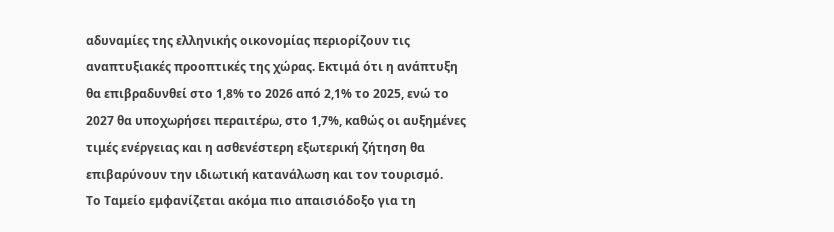αδυναμίες της ελληνικής οικονομίας περιορίζουν τις αναπτυξιακές προοπτικές της χώρας. Εκτιμά ότι η ανάπτυξη θα επιβραδυνθεί στο 1,8% το 2026 από 2,1% το 2025, ενώ το 2027 θα υποχωρήσει περαιτέρω, στο 1,7%, καθώς οι αυξημένες τιμές ενέργειας και η ασθενέστερη εξωτερική ζήτηση θα επιβαρύνουν την ιδιωτική κατανάλωση και τον τουρισμό.
Το Ταμείο εμφανίζεται ακόμα πιο απαισιόδοξο για τη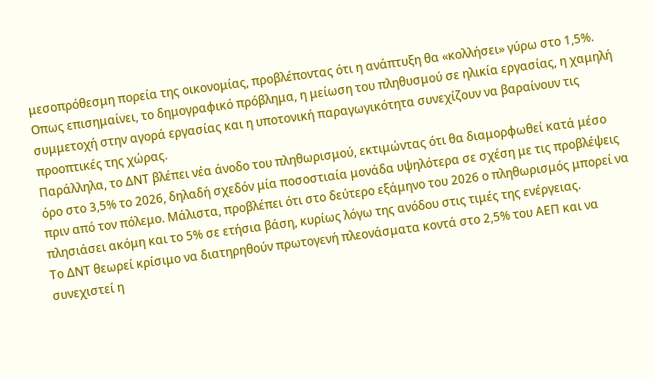μεσοπρόθεσμη πορεία της οικονομίας, προβλέποντας ότι η ανάπτυξη θα «κολλήσει» γύρω στο 1,5%. Οπως επισημαίνει, το δημογραφικό πρόβλημα, η μείωση του πληθυσμού σε ηλικία εργασίας, η χαμηλή συμμετοχή στην αγορά εργασίας και η υποτονική παραγωγικότητα συνεχίζουν να βαραίνουν τις προοπτικές της χώρας.
Παράλληλα, το ΔΝΤ βλέπει νέα άνοδο του πληθωρισμού, εκτιμώντας ότι θα διαμορφωθεί κατά μέσο όρο στο 3,5% το 2026, δηλαδή σχεδόν μία ποσοστιαία μονάδα υψηλότερα σε σχέση με τις προβλέψεις πριν από τον πόλεμο. Μάλιστα, προβλέπει ότι στο δεύτερο εξάμηνο του 2026 ο πληθωρισμός μπορεί να πλησιάσει ακόμη και το 5% σε ετήσια βάση, κυρίως λόγω της ανόδου στις τιμές της ενέργειας.
Το ΔΝΤ θεωρεί κρίσιμο να διατηρηθούν πρωτογενή πλεονάσματα κοντά στο 2,5% του ΑΕΠ και να συνεχιστεί η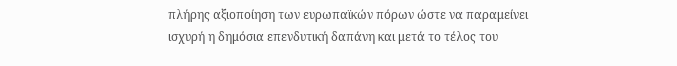πλήρης αξιοποίηση των ευρωπαϊκών πόρων ώστε να παραμείνει ισχυρή η δημόσια επενδυτική δαπάνη και μετά το τέλος του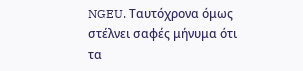NGEU. Ταυτόχρονα όμως στέλνει σαφές μήνυμα ότι τα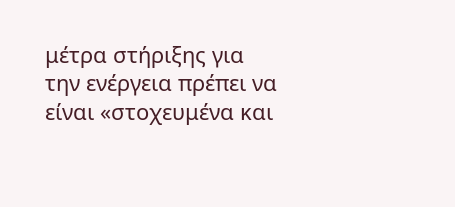μέτρα στήριξης για την ενέργεια πρέπει να είναι «στοχευμένα και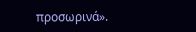προσωρινά».